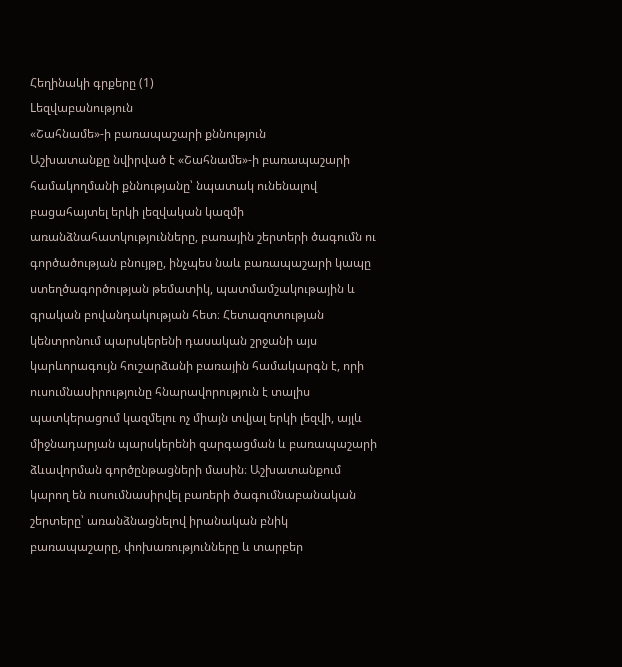Հեղինակի գրքերը (1)
Lեզվաբանություն
«Շահնամե»-ի բառապաշարի քննություն
Աշխատանքը նվիրված է «Շահնամե»-ի բառապաշարի համակողմանի քննությանը՝ նպատակ ունենալով բացահայտել երկի լեզվական կազմի առանձնահատկությունները, բառային շերտերի ծագումն ու գործածության բնույթը, ինչպես նաև բառապաշարի կապը ստեղծագործության թեմատիկ, պատմամշակութային և գրական բովանդակության հետ։ Հետազոտության կենտրոնում պարսկերենի դասական շրջանի այս կարևորագույն հուշարձանի բառային համակարգն է, որի ուսումնասիրությունը հնարավորություն է տալիս պատկերացում կազմելու ոչ միայն տվյալ երկի լեզվի, այլև միջնադարյան պարսկերենի զարգացման և բառապաշարի ձևավորման գործընթացների մասին։ Աշխատանքում կարող են ուսումնասիրվել բառերի ծագումնաբանական շերտերը՝ առանձնացնելով իրանական բնիկ բառապաշարը, փոխառությունները և տարբեր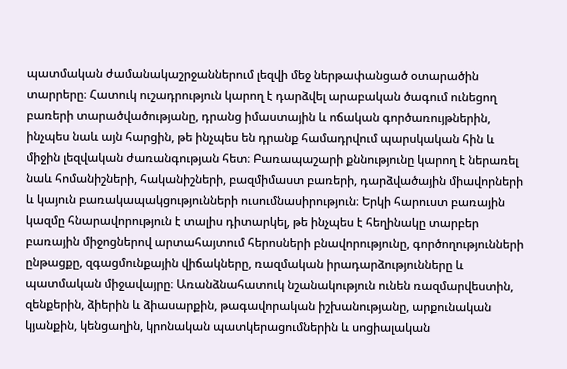պատմական ժամանակաշրջաններում լեզվի մեջ ներթափանցած օտարածին տարրերը։ Հատուկ ուշադրություն կարող է դարձվել արաբական ծագում ունեցող բառերի տարածվածությանը, դրանց իմաստային և ոճական գործառույթներին, ինչպես նաև այն հարցին, թե ինչպես են դրանք համադրվում պարսկական հին և միջին լեզվական ժառանգության հետ։ Բառապաշարի քննությունը կարող է ներառել նաև հոմանիշների, հականիշների, բազմիմաստ բառերի, դարձվածային միավորների և կայուն բառակապակցությունների ուսումնասիրություն։ Երկի հարուստ բառային կազմը հնարավորություն է տալիս դիտարկել, թե ինչպես է հեղինակը տարբեր բառային միջոցներով արտահայտում հերոսների բնավորությունը, գործողությունների ընթացքը, զգացմունքային վիճակները, ռազմական իրադարձությունները և պատմական միջավայրը։ Առանձնահատուկ նշանակություն ունեն ռազմարվեստին, զենքերին, ձիերին և ձիասարքին, թագավորական իշխանությանը, արքունական կյանքին, կենցաղին, կրոնական պատկերացումներին և սոցիալական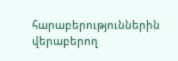հարաբերություններին վերաբերող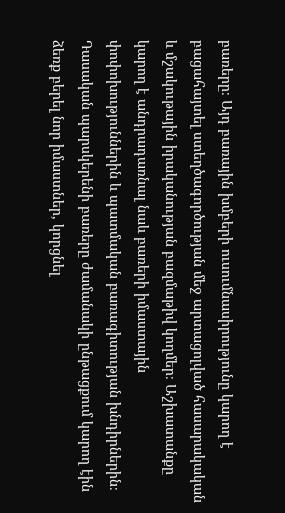բառերը։ Այդ բառային խմբերի ուսումնասիրությունը կարող է բացահայտել ստեղծագործության մեջ արտացոլված հասարակական և մշակութային իրականության բազմաթիվ կողմեր։ Աշխատանքը կարող է անդրադառնալ նաև բառերի իմաստային փոփոխություններին և պատմական բառագիտության խնդիրներին։ Դասական պարսկերենի բառերը ժամանակի ընթացքում կարող էին ձեռք բերել նոր իմաստներ, կորցնել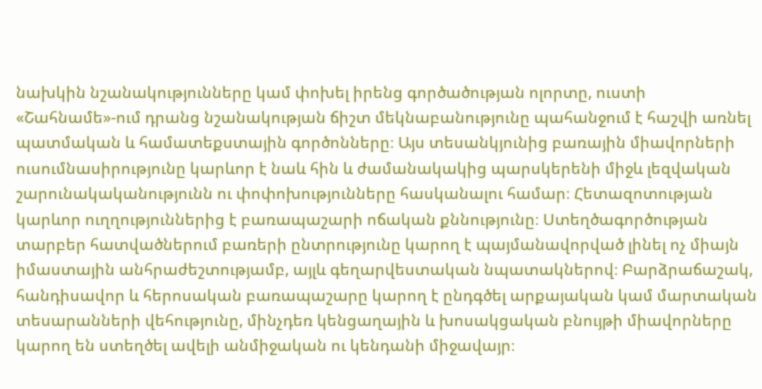նախկին նշանակությունները կամ փոխել իրենց գործածության ոլորտը, ուստի «Շահնամե»-ում դրանց նշանակության ճիշտ մեկնաբանությունը պահանջում է հաշվի առնել պատմական և համատեքստային գործոնները։ Այս տեսանկյունից բառային միավորների ուսումնասիրությունը կարևոր է նաև հին և ժամանակակից պարսկերենի միջև լեզվական շարունակականությունն ու փոփոխությունները հասկանալու համար։ Հետազոտության կարևոր ուղղություններից է բառապաշարի ոճական քննությունը։ Ստեղծագործության տարբեր հատվածներում բառերի ընտրությունը կարող է պայմանավորված լինել ոչ միայն իմաստային անհրաժեշտությամբ, այլև գեղարվեստական նպատակներով։ Բարձրաճաշակ, հանդիսավոր և հերոսական բառապաշարը կարող է ընդգծել արքայական կամ մարտական տեսարանների վեհությունը, մինչդեռ կենցաղային և խոսակցական բնույթի միավորները կարող են ստեղծել ավելի անմիջական ու կենդանի միջավայր։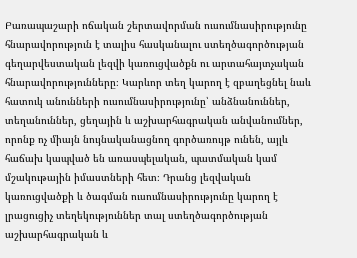Բառապաշարի ոճական շերտավորման ուսումնասիրությունը հնարավորություն է տալիս հասկանալու ստեղծագործության գեղարվեստական լեզվի կառուցվածքն ու արտահայտչական հնարավորությունները։ Կարևոր տեղ կարող է զբաղեցնել նաև հատուկ անունների ուսումնասիրությունը՝ անձնանուններ, տեղանուններ, ցեղային և աշխարհագրական անվանումներ, որոնք ոչ միայն նույնականացնող գործառույթ ունեն, այլև հաճախ կապված են առասպելական, պատմական կամ մշակութային իմաստների հետ։ Դրանց լեզվական կառուցվածքի և ծագման ուսումնասիրությունը կարող է լրացուցիչ տեղեկություններ տալ ստեղծագործության աշխարհագրական և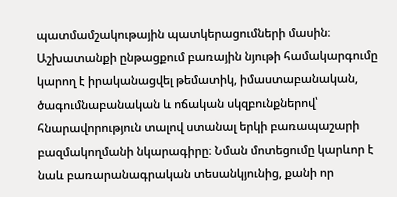պատմամշակութային պատկերացումների մասին։ Աշխատանքի ընթացքում բառային նյութի համակարգումը կարող է իրականացվել թեմատիկ, իմաստաբանական, ծագումնաբանական և ոճական սկզբունքներով՝ հնարավորություն տալով ստանալ երկի բառապաշարի բազմակողմանի նկարագիրը։ Նման մոտեցումը կարևոր է նաև բառարանագրական տեսանկյունից, քանի որ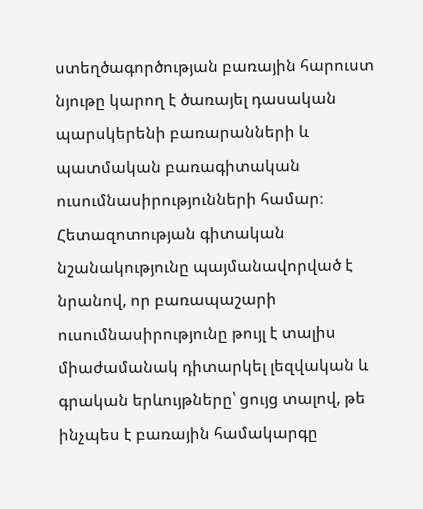ստեղծագործության բառային հարուստ նյութը կարող է ծառայել դասական պարսկերենի բառարանների և պատմական բառագիտական ուսումնասիրությունների համար։ Հետազոտության գիտական նշանակությունը պայմանավորված է նրանով, որ բառապաշարի ուսումնասիրությունը թույլ է տալիս միաժամանակ դիտարկել լեզվական և գրական երևույթները՝ ցույց տալով, թե ինչպես է բառային համակարգը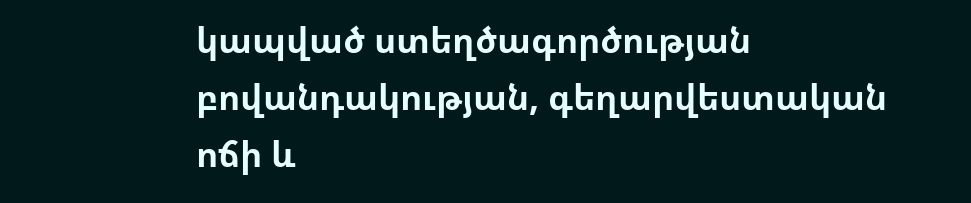կապված ստեղծագործության բովանդակության, գեղարվեստական ոճի և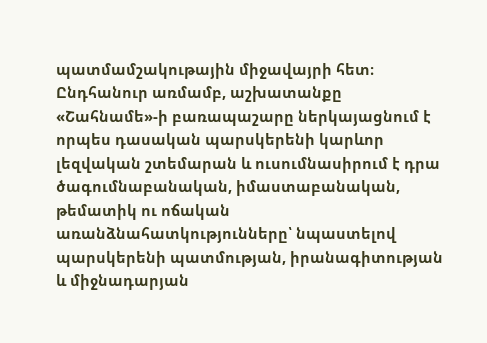պատմամշակութային միջավայրի հետ։ Ընդհանուր առմամբ, աշխատանքը «Շահնամե»-ի բառապաշարը ներկայացնում է որպես դասական պարսկերենի կարևոր լեզվական շտեմարան և ուսումնասիրում է դրա ծագումնաբանական, իմաստաբանական, թեմատիկ ու ոճական առանձնահատկությունները՝ նպաստելով պարսկերենի պատմության, իրանագիտության և միջնադարյան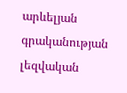արևելյան գրականության լեզվական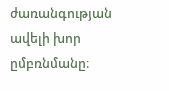ժառանգության ավելի խոր ըմբռնմանը։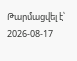Թարմացվել է՝ 2026-08-17